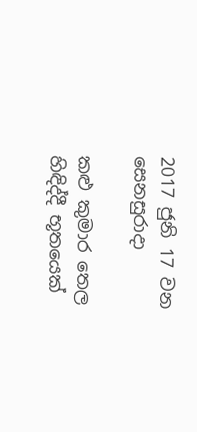2017 ජුනි 17 වන සෙනසුරාදා

කළු කුමාර තෙල හිඳිද්දී භූතයෙක්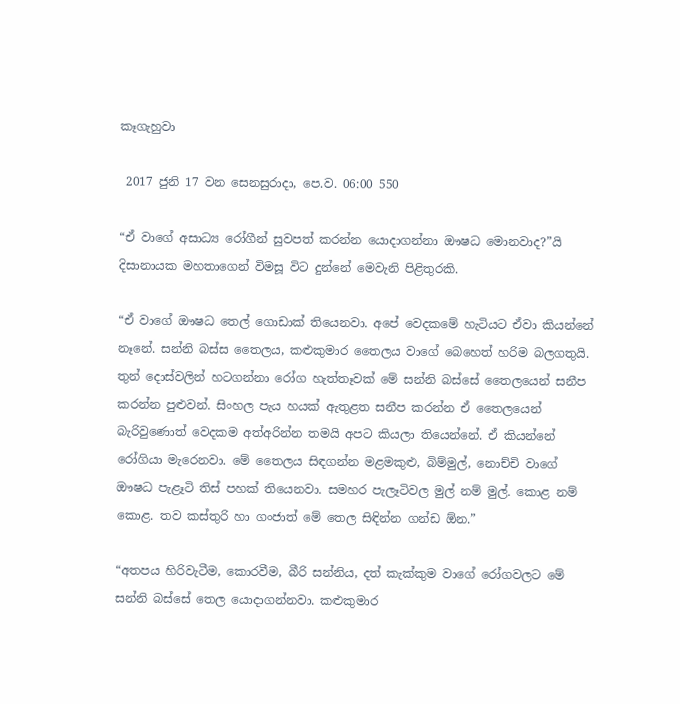කෑගැහුවා

 2017 ජුනි 17 වන සෙනසුරාදා, පෙ.ව. 06:00 550

“ඒ වාගේ අසාධ්‍ය රෝගීන් සුවපත් කරන්න යොදාගන්නා ඖෂධ මොනවාද?”යි දිසානායක මහතාගෙන් විමසූ විට දුන්නේ මෙවැනි පිළිතුරකි.

“ඒ වාගේ ඖෂධ තෙල් ගොඩාක් තියෙනවා. අපේ වෙදකමේ හැටියට ඒවා කියන්නේ නෑනේ. සන්නි බස්ස තෛලය, කළුකුමාර තෛලය වාගේ බෙහෙත් හරිම බලගතුයි. තුන් දොස්වලින් හටගන්නා රෝග හැත්තෑවක් මේ සන්නි බස්සේ තෛලයෙන් සනීප කරන්න පුළුවන්. සිංහල පැය හයක් ඇතුළත සනීප කරන්න ඒ තෛලයෙන් බැරිවුණොත් වෙදකම අත්අරින්න තමයි අපට කියලා තියෙන්නේ. ඒ කියන්නේ රෝගියා මැරෙනවා. මේ තෛලය සිඳගන්න මළමකුළු, බිම්මුල්, නොච්චි වාගේ ඖෂධ පැළෑටි තිස් පහක් තියෙනවා. සමහර පැලෑටිවල මුල් නම් මුල්. කොළ නම් කොළ. තව කස්තුරි හා ගංජාත් මේ තෙල සිඳින්න ගන්ඩ ඕන.”

“අතපය හිරිවැටීම, කොරවීම, බීරි සන්නිය, දත් කැක්කුම වාගේ රෝගවලට මේ සන්නි බස්සේ තෙල යොදාගන්නවා. කළුකුමාර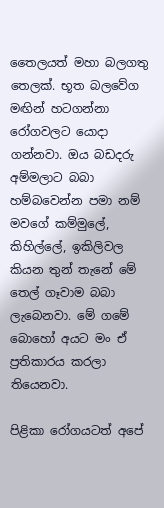තෛලයත් මහා බලගතු තෙලක්. භූත බලවේග මඟින් හටගන්නා රෝගවලට යොදා ගන්නවා. ඔය බඩදරු අම්මලාට බබා හම්බවෙන්න පමා නම් මවගේ කම්මුලේ, කිහිල්ලේ, ඉකිලිවල කියන තුන් තැනේ මේ තෙල් ගෑවාම බබා ලැබෙනවා. මේ ගමේ බොහෝ අයට මං ඒ ප්‍රතිකාරය කරලා තියෙනවා.

පිළිකා රෝගයටත් අපේ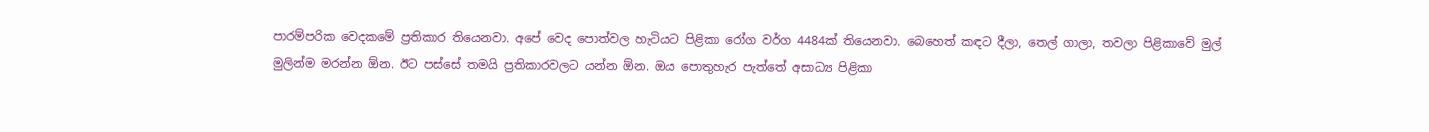පාරම්පරික වෙදකමේ ප්‍රතිකාර තියෙනවා. අපේ වෙද පොත්වල හැටියට පිළිකා රෝග වර්ග 4484ක් තියෙනවා. බෙහෙත් කඳට දීලා, තෙල් ගාලා, තවලා පිළිකාවේ මුල් මුලින්ම මරන්න ඕන. ඊට පස්සේ තමයි ප්‍රතිකාරවලට යන්න ඕන. ඔය පොතුහැර පැත්තේ අසාධ්‍ය පිළිකා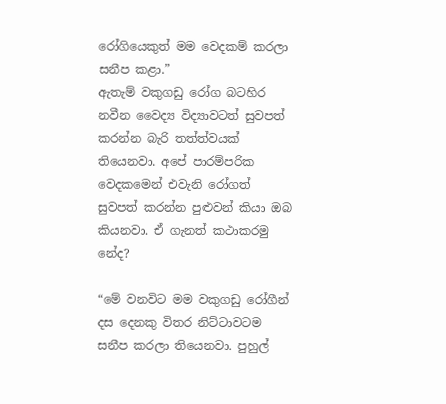රෝගියෙකුත් මම වෙදකම් කරලා සනීප කළා.”
ඇතැම් වකුගඩු රෝග බටහිර නවීන වෛද්‍ය විද්‍යාවටත් සුවපත් කරන්න බැරි තත්ත්වයක් තියෙනවා. අපේ පාරම්පරික වෙදකමෙන් එවැනි රෝගත් සුවපත් කරන්න පුළුවන් කියා ඔබ කියනවා. ඒ ගැනත් කථාකරමු නේද?

“මේ වනවිට මම වකුගඩු රෝගීන් දස දෙනකු විතර නිට්ටාවටම සනීප කරලා තියෙනවා. පුහුල්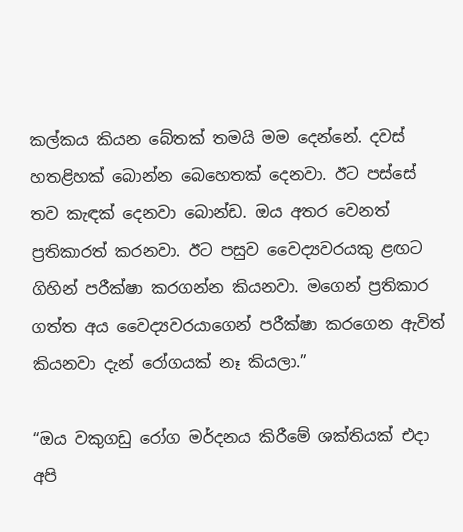කල්කය කියන බේතක් තමයි මම දෙන්නේ. දවස් හතළිහක් බොන්න බෙහෙතක් දෙනවා. ඊට පස්සේ තව කැඳක් දෙනවා බොන්ඩ. ඔය අතර වෙනත් ප්‍රතිකාරත් කරනවා. ඊට පසුව වෛද්‍යවරයකු ළඟට ගිහින් පරීක්ෂා කරගන්න කියනවා. මගෙන් ප්‍රතිකාර ගත්ත අය වෛද්‍යවරයාගෙන් පරීක්ෂා කරගෙන ඇවිත් කියනවා දැන් රෝගයක් නෑ කියලා.”

“ඔය වකුගඩු රෝග මර්දනය කිරීමේ ශක්තියක් එදා අපි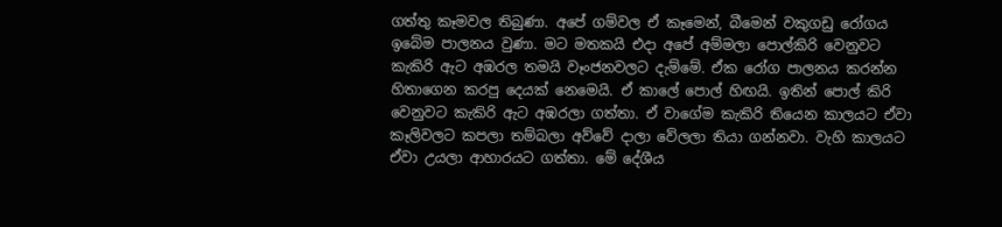ගත්තු කෑමවල තිබුණා. අපේ ගම්වල ඒ කෑමෙන්, බීමෙන් වකුගඩු රෝගය ඉබේම පාලනය වුණා. මට මතකයි එදා අපේ අම්මලා පොල්කිරි වෙනුවට කැකිරි ඇට අඹරල තමයි වෑංජනවලට දැම්මේ. ඒක රෝග පාලනය කරන්න හිතාගෙන කරපු දෙයක් නෙමෙයි. ඒ කාලේ පොල් හිඟයි. ඉතින් පොල් කිරි වෙනුවට කැකිරි ඇට අඹරලා ගත්තා. ඒ වාගේම කැකිරි තියෙන කාලයට ඒවා කෑලිවලට කපලා තම්බලා අව්වේ දාලා වේලලා තියා ගන්නවා. වැහි කාලයට ඒවා උයලා ආහාරයට ගත්තා. මේ දේශීය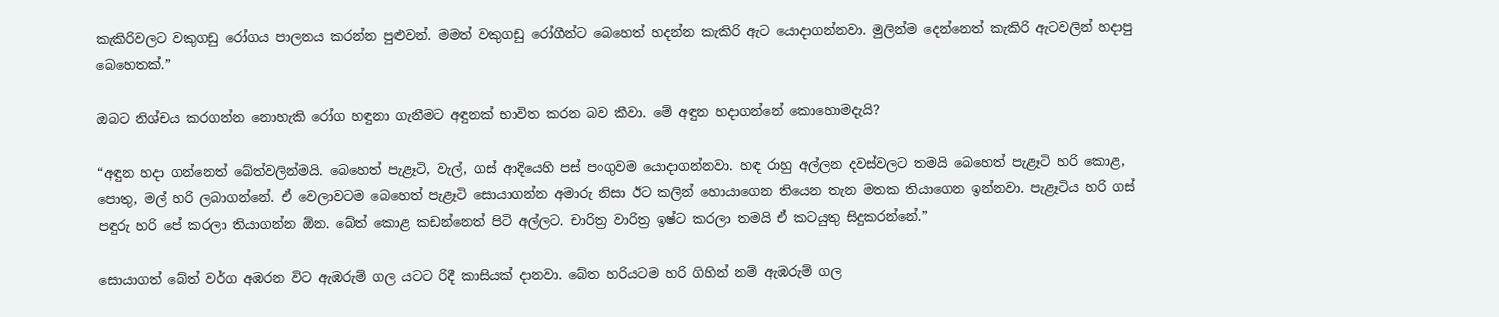කැකිරිවලට වකුගඩු රෝගය පාලනය කරන්න පුළුවන්. මමත් වකුගඩු රෝගීන්ට බෙහෙත් හදන්න කැකිරි ඇට යොදාගන්නවා. මුලින්ම දෙන්නෙත් කැකිරි ඇටවලින් හදාපු බෙහෙතක්.”

ඔබට නිශ්චය කරගන්න නොහැකි රෝග හඳුනා ගැනීමට අඳුනක් භාවිත කරන බව කීවා. මේ අඳුන හදාගන්නේ කොහොමදැයි?

“අඳුන හදා ගන්නෙත් බේත්වලින්මයි. බෙහෙත් පැළෑටි, වැල්, ගස් ආදියෙහි පස් පංගුවම යොදාගන්නවා. හඳ රාහු අල්ලන දවස්වලට තමයි බෙහෙත් පැළෑටි හරි කොළ, පොතු, මල් හරි ලබාගන්නේ. ඒ වෙලාවටම බෙහෙත් පැළෑටි සොයාගන්න අමාරු නිසා ඊට කලින් හොයාගෙන තියෙන තැන මතක තියාගෙන ඉන්නවා. පැළෑටිය හරි ගස් පඳුරු හරි පේ කරලා තියාගන්න ඕන. බේත් කොළ කඩන්නෙත් පිටි අල්ලට. චාරිත්‍ර වාරිත්‍ර ඉෂ්ට කරලා තමයි ඒ කටයුතු සිදුකරන්නේ.”

සොයාගත් බේත් වර්ග අඹරන විට ඇඹරුම් ගල යටට රිදී කාසියක් දානවා. බේත හරියටම හරි ගිහින් නම් ඇඹරුම් ගල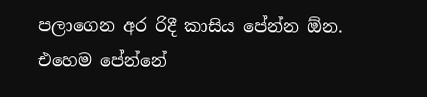පලාගෙන අර රිදී කාසිය පේන්න ඕන. එහෙම පේන්නේ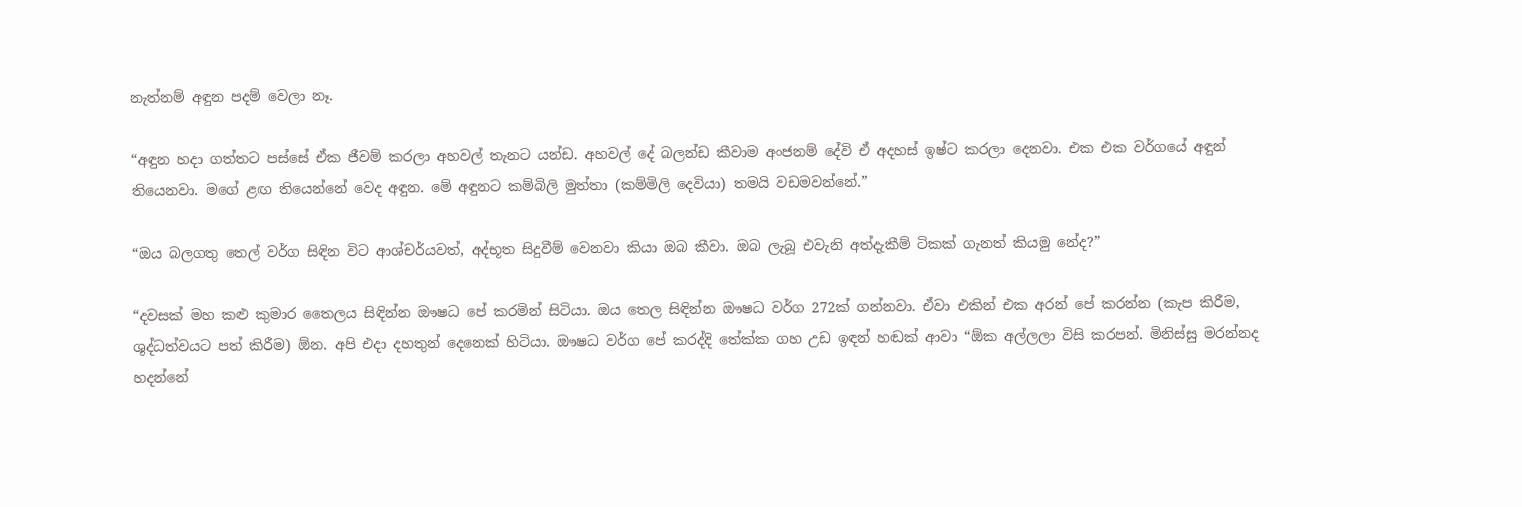නැත්නම් අඳුන පදම් වෙලා නෑ.

“අඳුන හදා ගත්තට පස්සේ ඒක ජීවම් කරලා අහවල් තැනට යන්ඩ. අහවල් දේ බලන්ඩ කීවාම අංජනම් දේවි ඒ අදහස් ඉෂ්ට කරලා දෙනවා. එක එක වර්ගයේ අඳුන් තියෙනවා. මගේ ළඟ තියෙන්නේ වෙද අඳුන. මේ අඳුනට කම්බිලි මුත්තා (කම්මිලි දෙවියා) තමයි වඩමවන්නේ.”

“ඔය බලගතු තෙල් වර්ග සිඳින විට ආශ්චර්යවත්, අද්භූත සිදුවීම් වෙනවා කියා ඔබ කීවා. ඔබ ලැබූ එවැනි අත්දැකීම් ටිකක් ගැනත් කියමු නේද?”

“දවසක් මහ කළු කුමාර තෛලය සිඳින්න ඖෂධ පේ කරමින් සිටියා. ඔය තෙල සිඳින්න ඖෂධ වර්ග 272ක් ගන්නවා. ඒවා එකින් එක අරන් පේ කරන්න (කැප කිරීම, ශුද්ධත්වයට පත් කිරීම) ඕන. අපි එදා දහතුන් දෙනෙක් හිටියා. ඖෂධ වර්ග පේ කරද්දි තේක්ක ගහ උඩ ඉඳන් හඬක් ආවා “ඕක අල්ලලා විසි කරපන්. මිනිස්සු මරන්නද හදන්නේ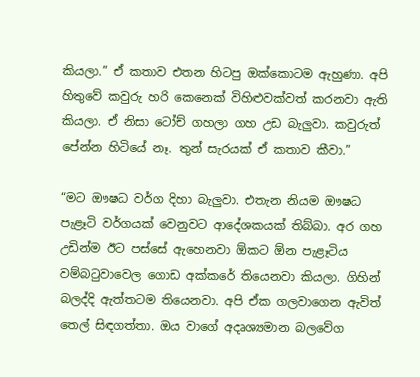කියලා.” ඒ කතාව එතන හිටපු ඔක්කොටම ඇහුණා. අපි හිතුවේ කවුරු හරි කෙනෙක් විහිළුවක්වත් කරනවා ඇති කියලා. ඒ නිසා ටෝච් ගහලා ගහ උඩ බැලුවා. කවුරුත් පේන්න හිටියේ නෑ. තුන් සැරයක් ඒ කතාව කීවා.”

“මට ඖෂධ වර්ග දිහා බැලුවා. එතැන නියම ඖෂධ පැළෑටි වර්ගයක් වෙනුවට ආදේශකයක් තිබ්බා. අර ගහ උඩින්ම ඊට පස්සේ ඇහෙනවා ඕකට ඕන පැළෑටිය වම්බටුවාවෙල ගොඩ අක්කරේ තියෙනවා කියලා. ගිහින් බලද්දි ඇත්තටම තියෙනවා. අපි ඒක ගලවාගෙන ඇවිත් තෙල් සිඳගත්තා. ඔය වාගේ අදෘශ්‍යමාන බලවේග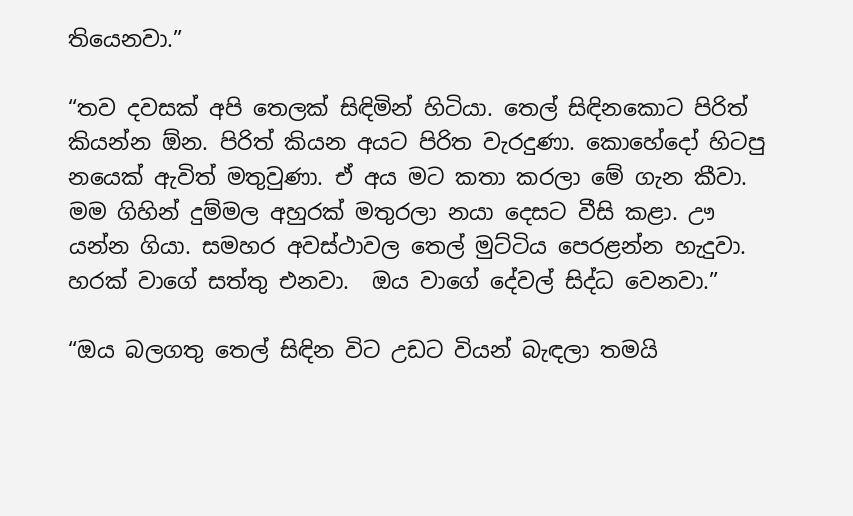තියෙනවා.”

“තව දවසක් අපි තෙලක් සිඳිමින් හිටියා. තෙල් සිඳිනකොට පිරිත් කියන්න ඕන. පිරිත් කියන අයට පිරිත වැරදුණා. කොහේදෝ හිටපු නයෙක් ඇවිත් මතුවුණා. ඒ අය මට කතා කරලා මේ ගැන කීවා. මම ගිහින් දුම්මල අහුරක් මතුරලා නයා දෙසට වීසි කළා. ඌ යන්න ගියා. සමහර අවස්ථාවල තෙල් මුට්ටිය පෙරළන්න හැදුවා. හරක් වාගේ සත්තු එනවා.  ඔය වාගේ දේවල් සිද්ධ වෙනවා.”

“ඔය බලගතු තෙල් සිඳින විට උඩට වියන් බැඳලා තමයි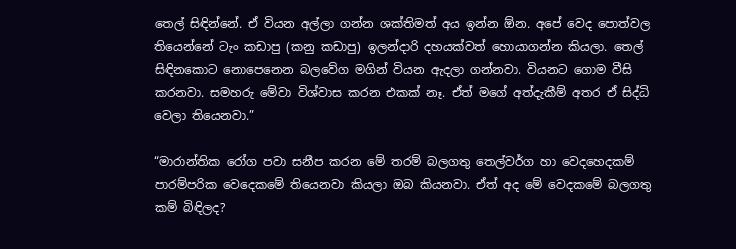තෙල් සිඳින්නේ. ඒ වියන අල්ලා ගන්න ශක්තිමත් අය ඉන්න ඕන. අපේ වෙද පොත්වල තියෙන්නේ ටැං කඩාපු (කනු කඩාපු) ඉලන්දාරි දහයක්වත් හොයාගන්න කියලා. තෙල් සිඳිනකොට නොපෙනෙන බලවේග මගින් වියන ඇදලා ගන්නවා. වියනට ගොම වීසි කරනවා. සමහරු මේවා විශ්වාස කරන එකක් නෑ. ඒත් මගේ අත්දැකීම් අතර ඒ සිද්ධි වෙලා තියෙනවා.”

“මාරාන්තික රෝග පවා සනීප කරන මේ තරම් බලගතු තෙල්වර්ග හා වෙදහෙදකම් පාරම්පරික වෙදෙකමේ තියෙනවා කියලා ඔබ කියනවා. ඒත් අද මේ වෙදකමේ බලගතු කම් බිඳිලද?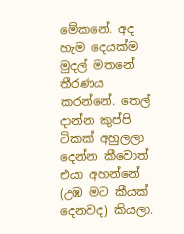මේකනේ. අද හැම දෙයක්ම මුදල් මතනේ තීරණය කරන්නේ. තෙල් දාන්න කුප්පි ටිකක් අහුලලා දෙන්න කීවොත් එයා අහන්නේ (උඹ මට කීයක් දෙනවද) කියලා.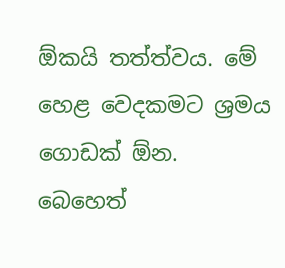ඕකයි තත්ත්වය. මේ හෙළ වෙදකමට ශ්‍රමය ගොඩක් ඕන. බෙහෙත්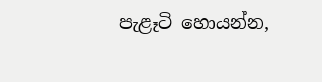පැළෑටි හොයන්න,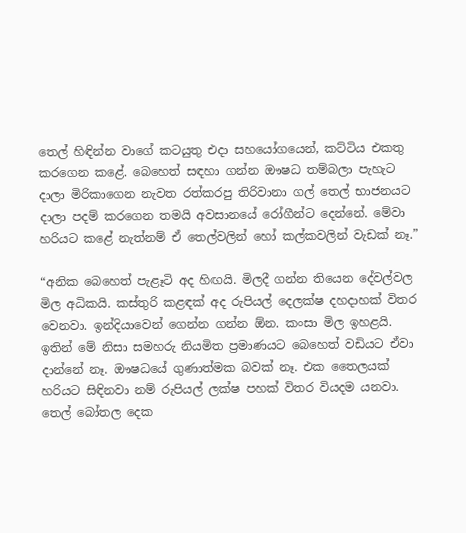තෙල් හිඳින්න වාගේ කටයුතු එදා සහයෝගයෙන්, කට්ටිය එකතු කරගෙන කළේ. බෙහෙත් සඳහා ගන්න ඖෂධ තම්බලා පැහැට දාලා මිරිකාගෙන නැවත රත්කරපු තිරිවානා ගල් තෙල් භාජනයට දාලා පදම් කරගෙන තමයි අවසානයේ රෝගීන්ට දෙන්නේ. මේවා හරියට කළේ නැත්නම් ඒ තෙල්වලින් හෝ කල්කවලින් වැඩක් නෑ.”

“අනික බෙහෙත් පැළෑටි අද හිඟයි. මිලදී ගන්න තියෙන දේවල්වල මිල අධිකයි. කස්තුරි කළඳක් අද රුපියල් දෙලක්ෂ දහදාහක් විතර වෙනවා. ඉන්දියාවෙන් ගෙන්න ගන්න ඕන. කංසා මිල ඉහළයි. ඉතින් මේ නිසා සමහරු නියමිත ප්‍රමාණයට බෙහෙත් වඩියට ඒවා දාන්නේ නෑ. ඖෂධයේ ගුණාත්මක බවක් නෑ. එක තෛලයක් හරියට සිඳිනවා නම් රුපියල් ලක්ෂ පහක් විතර වියදම යනවා. තෙල් බෝතල දෙක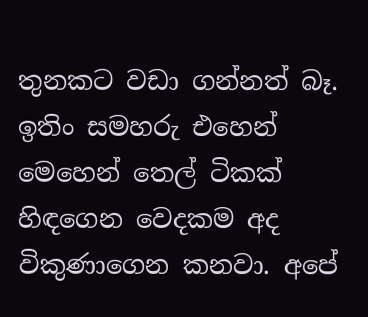තුනකට වඩා ගන්නත් බෑ. ඉතිං සමහරු එහෙන් මෙහෙන් තෙල් ටිකක් හිඳගෙන වෙදකම අද විකුණාගෙන කනවා. අපේ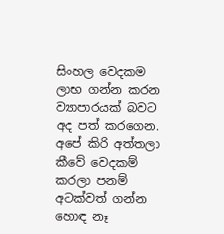සිංහල වෙදකම ලාභ ගන්න කරන ව්‍යාපාරයක් බවට අද පත් කරගෙන. අපේ කිරි අත්තලා කීවේ වෙදකම් කරලා පනම් අටක්වත් ගන්න හොඳ නෑ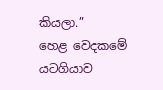කියලා.”
හෙළ වෙදකමේ යටගියාව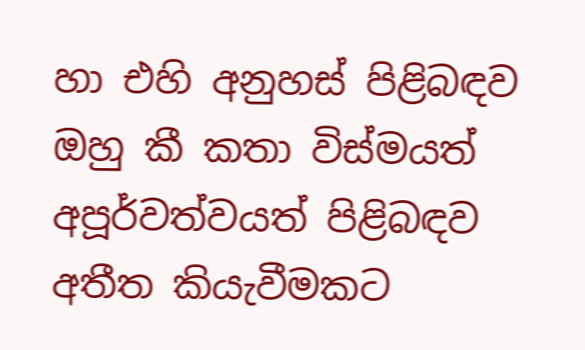හා එහි අනුහස් පිළිබඳව ඔහු කී කතා විස්මයත් අපූර්වත්වයත් පිළිබඳව අතීත කියැවීමකට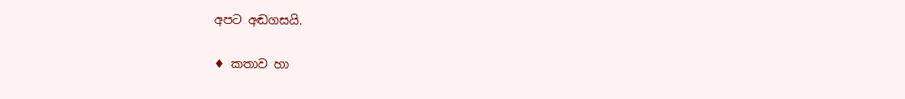අපට අඬගසයි.

♦ කතාව හා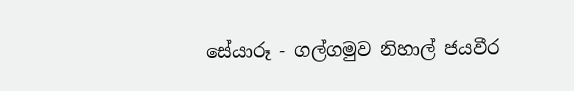සේයාරූ - ගල්ගමුව නිහාල් ජයවීර